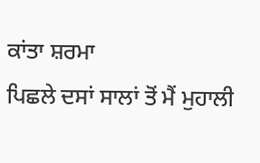ਕਾਂਤਾ ਸ਼ਰਮਾ
ਪਿਛਲੇ ਦਸਾਂ ਸਾਲਾਂ ਤੋਂ ਮੈਂ ਮੁਹਾਲੀ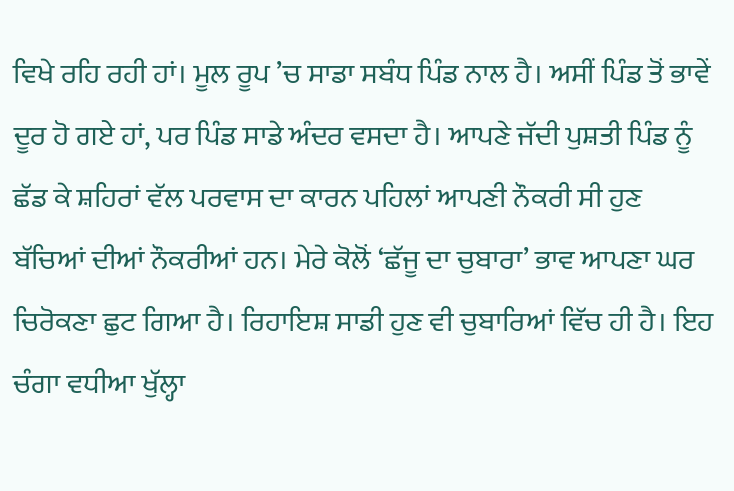ਵਿਖੇ ਰਹਿ ਰਹੀ ਹਾਂ। ਮੂਲ ਰੂਪ ’ਚ ਸਾਡਾ ਸਬੰਧ ਪਿੰਡ ਨਾਲ ਹੈ। ਅਸੀਂ ਪਿੰਡ ਤੋਂ ਭਾਵੇਂ ਦੂਰ ਹੋ ਗਏ ਹਾਂ, ਪਰ ਪਿੰਡ ਸਾਡੇ ਅੰਦਰ ਵਸਦਾ ਹੈ। ਆਪਣੇ ਜੱਦੀ ਪੁਸ਼ਤੀ ਪਿੰਡ ਨੂੰ ਛੱਡ ਕੇ ਸ਼ਹਿਰਾਂ ਵੱਲ ਪਰਵਾਸ ਦਾ ਕਾਰਨ ਪਹਿਲਾਂ ਆਪਣੀ ਨੌਕਰੀ ਸੀ ਹੁਣ ਬੱਚਿਆਂ ਦੀਆਂ ਨੌਕਰੀਆਂ ਹਨ। ਮੇਰੇ ਕੋਲੋਂ ‘ਛੱਜੂ ਦਾ ਚੁਬਾਰਾ’ ਭਾਵ ਆਪਣਾ ਘਰ ਚਿਰੋਕਣਾ ਛੁਟ ਗਿਆ ਹੈ। ਰਿਹਾਇਸ਼ ਸਾਡੀ ਹੁਣ ਵੀ ਚੁਬਾਰਿਆਂ ਵਿੱਚ ਹੀ ਹੈ। ਇਹ ਚੰਗਾ ਵਧੀਆ ਖੁੱਲ੍ਹਾ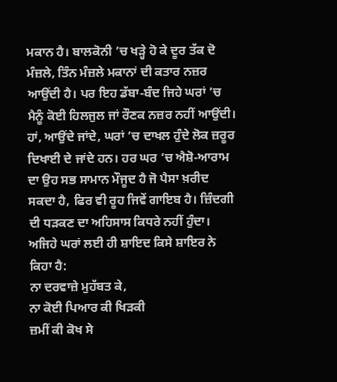ਮਕਾਨ ਹੈ। ਬਾਲਕੋਨੀ ’ਚ ਖੜ੍ਹੇ ਹੋ ਕੇ ਦੂਰ ਤੱਕ ਦੋ ਮੰਜ਼ਲੇ, ਤਿੰਨ ਮੰਜ਼ਲੇ ਮਕਾਨਾਂ ਦੀ ਕਤਾਰ ਨਜ਼ਰ ਆਉਂਦੀ ਹੈ। ਪਰ ਇਹ ਡੱਬਾ-ਬੰਦ ਜਿਹੇ ਘਰਾਂ ’ਚ ਮੈਨੂੰ ਕੋਈ ਹਿਲਜੁਲ ਜਾਂ ਰੌਣਕ ਨਜ਼ਰ ਨਹੀਂ ਆਉਂਦੀ। ਹਾਂ, ਆਉਂਦੇ ਜਾਂਦੇ, ਘਰਾਂ ’ਚ ਦਾਖਲ ਹੁੰਦੇ ਲੋਕ ਜ਼ਰੂਰ ਦਿਖਾਈ ਦੇ ਜਾਂਦੇ ਹਨ। ਹਰ ਘਰ ’ਚ ਐਸ਼ੋ-ਆਰਾਮ ਦਾ ਉਹ ਸਭ ਸਾਮਾਨ ਮੌਜੂਦ ਹੈ ਜੋ ਪੈਸਾ ਖ਼ਰੀਦ ਸਕਦਾ ਹੈ, ਫਿਰ ਵੀ ਰੂਹ ਜਿਵੇਂ ਗਾਇਬ ਹੈ। ਜ਼ਿੰਦਗੀ ਦੀ ਧੜਕਣ ਦਾ ਅਹਿਸਾਸ ਕਿਧਰੇ ਨਹੀਂ ਹੁੰਦਾ। ਅਜਿਹੇ ਘਰਾਂ ਲਈ ਹੀ ਸ਼ਾਇਦ ਕਿਸੇ ਸ਼ਾਇਰ ਨੇ ਕਿਹਾ ਹੈ:
ਨਾ ਦਰਵਾਜ਼ੇ ਮੁਹੱਬਤ ਕੇ,
ਨਾ ਕੋਈ ਪਿਆਰ ਕੀ ਖਿੜਕੀ
ਜ਼ਮੀਂ ਕੀ ਕੋਖ ਸੇ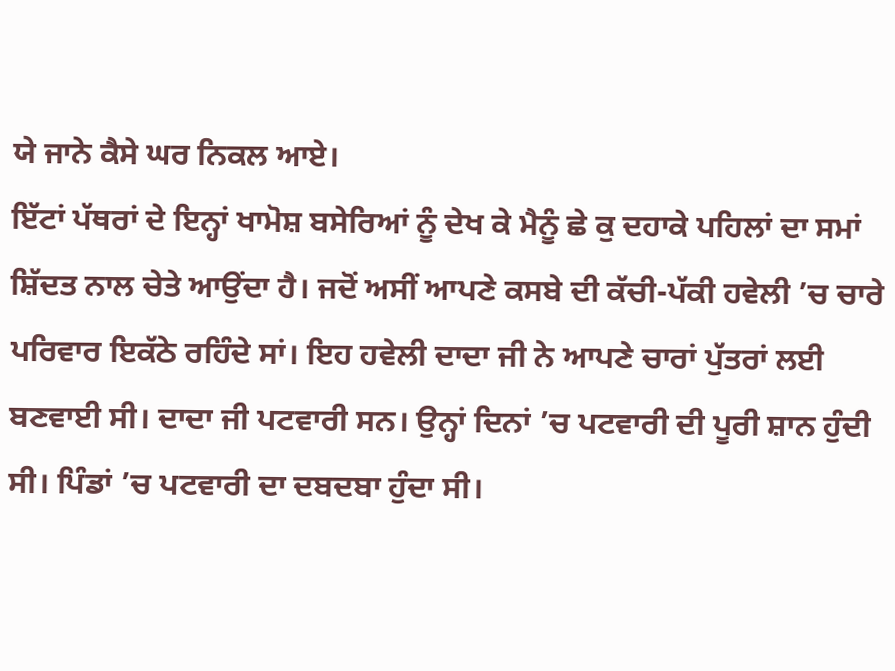ਯੇ ਜਾਨੇ ਕੈਸੇ ਘਰ ਨਿਕਲ ਆਏ।
ਇੱਟਾਂ ਪੱਥਰਾਂ ਦੇ ਇਨ੍ਹਾਂ ਖਾਮੋਸ਼ ਬਸੇਰਿਆਂ ਨੂੰ ਦੇਖ ਕੇ ਮੈਨੂੰ ਛੇ ਕੁ ਦਹਾਕੇ ਪਹਿਲਾਂ ਦਾ ਸਮਾਂ ਸ਼ਿੱਦਤ ਨਾਲ ਚੇਤੇ ਆਉਂਦਾ ਹੈ। ਜਦੋਂ ਅਸੀਂ ਆਪਣੇ ਕਸਬੇ ਦੀ ਕੱਚੀ-ਪੱਕੀ ਹਵੇਲੀ ’ਚ ਚਾਰੇ ਪਰਿਵਾਰ ਇਕੱਠੇ ਰਹਿੰਦੇ ਸਾਂ। ਇਹ ਹਵੇਲੀ ਦਾਦਾ ਜੀ ਨੇ ਆਪਣੇ ਚਾਰਾਂ ਪੁੱਤਰਾਂ ਲਈ ਬਣਵਾਈ ਸੀ। ਦਾਦਾ ਜੀ ਪਟਵਾਰੀ ਸਨ। ਉਨ੍ਹਾਂ ਦਿਨਾਂ ’ਚ ਪਟਵਾਰੀ ਦੀ ਪੂਰੀ ਸ਼ਾਨ ਹੁੰਦੀ ਸੀ। ਪਿੰਡਾਂ ’ਚ ਪਟਵਾਰੀ ਦਾ ਦਬਦਬਾ ਹੁੰਦਾ ਸੀ।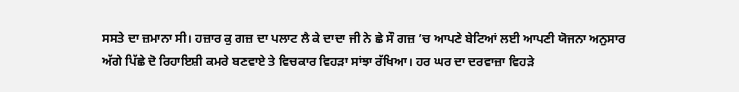ਸਸਤੇ ਦਾ ਜ਼ਮਾਨਾ ਸੀ। ਹਜ਼ਾਰ ਕੁ ਗਜ਼ ਦਾ ਪਲਾਟ ਲੈ ਕੇ ਦਾਦਾ ਜੀ ਨੇ ਛੇ ਸੌ ਗਜ਼ ’ਚ ਆਪਣੇ ਬੇਟਿਆਂ ਲਈ ਆਪਣੀ ਯੋਜਨਾ ਅਨੁਸਾਰ ਅੱਗੇ ਪਿੱਛੇ ਦੋ ਰਿਹਾਇਸ਼ੀ ਕਮਰੇ ਬਣਵਾਏ ਤੇ ਵਿਚਕਾਰ ਵਿਹੜਾ ਸਾਂਝਾ ਰੱਖਿਆ। ਹਰ ਘਰ ਦਾ ਦਰਵਾਜ਼ਾ ਵਿਹੜੇ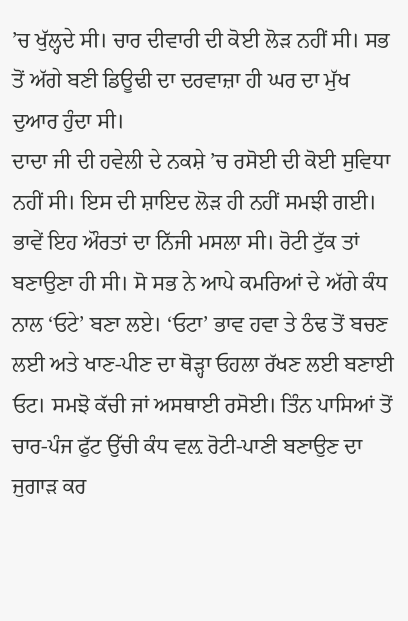’ਚ ਖੁੱਲ੍ਹਦੇ ਸੀ। ਚਾਰ ਦੀਵਾਰੀ ਦੀ ਕੋਈ ਲੋੜ ਨਹੀਂ ਸੀ। ਸਭ ਤੋਂ ਅੱਗੇ ਬਣੀ ਡਿਊਢੀ ਦਾ ਦਰਵਾਜ਼ਾ ਹੀ ਘਰ ਦਾ ਮੁੱਖ ਦੁਆਰ ਹੁੰਦਾ ਸੀ।
ਦਾਦਾ ਜੀ ਦੀ ਹਵੇਲੀ ਦੇ ਨਕਸ਼ੇ ’ਚ ਰਸੋਈ ਦੀ ਕੋਈ ਸੁਵਿਧਾ ਨਹੀਂ ਸੀ। ਇਸ ਦੀ ਸ਼ਾਇਦ ਲੋੜ ਹੀ ਨਹੀਂ ਸਮਝੀ ਗਈ। ਭਾਵੇਂ ਇਹ ਔਰਤਾਂ ਦਾ ਨਿੱਜੀ ਮਸਲਾ ਸੀ। ਰੋਟੀ ਟੁੱਕ ਤਾਂ ਬਣਾਉਣਾ ਹੀ ਸੀ। ਸੋ ਸਭ ਨੇ ਆਪੇ ਕਮਰਿਆਂ ਦੇ ਅੱਗੇ ਕੰਧ ਨਾਲ ‘ਓਟੇ’ ਬਣਾ ਲਏ। ‘ਓਟਾ’ ਭਾਵ ਹਵਾ ਤੇ ਠੰਢ ਤੋਂ ਬਚਣ ਲਈ ਅਤੇ ਖਾਣ-ਪੀਣ ਦਾ ਥੋੜ੍ਹਾ ਓਹਲਾ ਰੱਖਣ ਲਈ ਬਣਾਈ ਓਟ। ਸਮਝੋ ਕੱਚੀ ਜਾਂ ਅਸਥਾਈ ਰਸੋਈ। ਤਿੰਨ ਪਾਸਿਆਂ ਤੋਂ ਚਾਰ-ਪੰਜ ਫੁੱਟ ਉੱਚੀ ਕੰਧ ਵਲ਼ ਰੋਟੀ-ਪਾਣੀ ਬਣਾਉਣ ਦਾ ਜੁਗਾੜ ਕਰ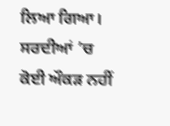ਲਿਆ ਗਿਆ। ਸਰਦੀਆਂ ’ਚ ਕੋਈ ਔਕੜ ਨਹੀਂ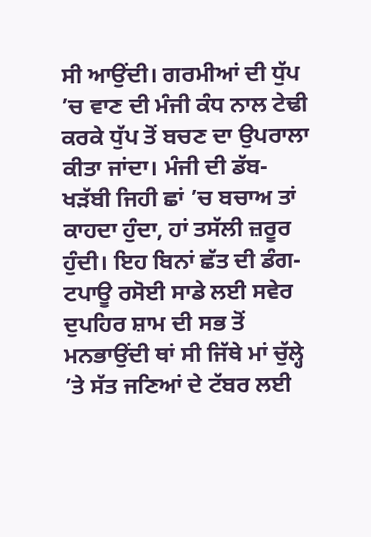ਸੀ ਆਉਂਦੀ। ਗਰਮੀਆਂ ਦੀ ਧੁੱਪ ’ਚ ਵਾਣ ਦੀ ਮੰਜੀ ਕੰਧ ਨਾਲ ਟੇਢੀ ਕਰਕੇ ਧੁੱਪ ਤੋਂ ਬਚਣ ਦਾ ਉਪਰਾਲਾ ਕੀਤਾ ਜਾਂਦਾ। ਮੰਜੀ ਦੀ ਡੱਬ-ਖੜੱਬੀ ਜਿਹੀ ਛਾਂ ’ਚ ਬਚਾਅ ਤਾਂ ਕਾਹਦਾ ਹੁੰਦਾ, ਹਾਂ ਤਸੱਲੀ ਜ਼ਰੂਰ ਹੁੰਦੀ। ਇਹ ਬਿਨਾਂ ਛੱਤ ਦੀ ਡੰਗ-ਟਪਾਊ ਰਸੋਈ ਸਾਡੇ ਲਈ ਸਵੇਰ ਦੁਪਹਿਰ ਸ਼ਾਮ ਦੀ ਸਭ ਤੋਂ ਮਨਭਾਉਂਦੀ ਥਾਂ ਸੀ ਜਿੱਥੇ ਮਾਂ ਚੁੱਲ੍ਹੇ ’ਤੇ ਸੱਤ ਜਣਿਆਂ ਦੇ ਟੱਬਰ ਲਈ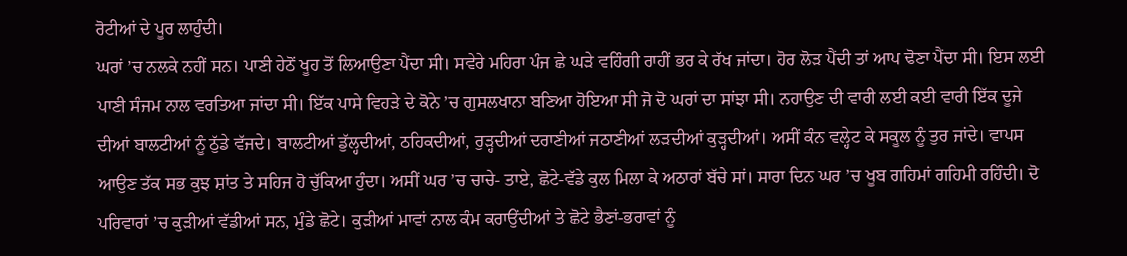ਰੋਟੀਆਂ ਦੇ ਪੂਰ ਲਾਹੁੰਦੀ।
ਘਰਾਂ ’ਚ ਨਲਕੇ ਨਹੀਂ ਸਨ। ਪਾਣੀ ਹੇਠੋਂ ਖੂਹ ਤੋਂ ਲਿਆਉਣਾ ਪੈਂਦਾ ਸੀ। ਸਵੇਰੇ ਮਹਿਰਾ ਪੰਜ ਛੇ ਘੜੇ ਵਹਿੰਗੀ ਰਾਹੀਂ ਭਰ ਕੇ ਰੱਖ ਜਾਂਦਾ। ਹੋਰ ਲੋੜ ਪੈਂਦੀ ਤਾਂ ਆਪ ਢੋਣਾ ਪੈਂਦਾ ਸੀ। ਇਸ ਲਈ ਪਾਣੀ ਸੰਜਮ ਨਾਲ ਵਰਤਿਆ ਜਾਂਦਾ ਸੀ। ਇੱਕ ਪਾਸੇ ਵਿਹੜੇ ਦੇ ਕੋਨੇ ’ਚ ਗੁਸਲਖਾਨਾ ਬਣਿਆ ਹੋਇਆ ਸੀ ਜੋ ਦੋ ਘਰਾਂ ਦਾ ਸਾਂਝਾ ਸੀ। ਨਹਾਉਣ ਦੀ ਵਾਰੀ ਲਈ ਕਈ ਵਾਰੀ ਇੱਕ ਦੂਜੇ ਦੀਆਂ ਬਾਲਟੀਆਂ ਨੂੰ ਠੁੱਡੇ ਵੱਜਦੇ। ਬਾਲਟੀਆਂ ਡੁੱਲ੍ਹਦੀਆਂ, ਠਹਿਕਦੀਆਂ, ਰੁੜ੍ਹਦੀਆਂ ਦਰਾਣੀਆਂ ਜਠਾਣੀਆਂ ਲੜਦੀਆਂ ਕੁੜ੍ਹਦੀਆਂ। ਅਸੀਂ ਕੰਨ ਵਲ੍ਹੇਟ ਕੇ ਸਕੂਲ ਨੂੰ ਤੁਰ ਜਾਂਦੇ। ਵਾਪਸ ਆਉਣ ਤੱਕ ਸਭ ਕੁਝ ਸ਼ਾਂਤ ਤੇ ਸਹਿਜ ਹੋ ਚੁੱਕਿਆ ਹੁੰਦਾ। ਅਸੀਂ ਘਰ ’ਚ ਚਾਚੇ- ਤਾਏ, ਛੋਟੇ-ਵੱਡੇ ਕੁਲ ਮਿਲਾ ਕੇ ਅਠਾਰਾਂ ਬੱਚੇ ਸਾਂ। ਸਾਰਾ ਦਿਨ ਘਰ ’ਚ ਖੂਬ ਗਹਿਮਾਂ ਗਹਿਮੀ ਰਹਿੰਦੀ। ਦੋ ਪਰਿਵਾਰਾਂ ’ਚ ਕੁੜੀਆਂ ਵੱਡੀਆਂ ਸਨ, ਮੁੰਡੇ ਛੋਟੇ। ਕੁੜੀਆਂ ਮਾਵਾਂ ਨਾਲ ਕੰਮ ਕਰਾਉਂਦੀਆਂ ਤੇ ਛੋਟੇ ਭੈਣਾਂ-ਭਰਾਵਾਂ ਨੂੰ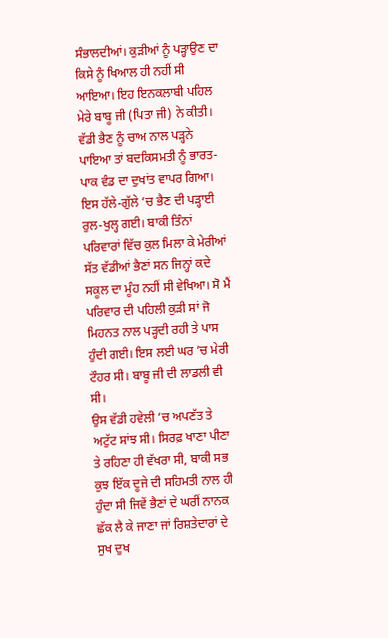ਸੰਭਾਲਦੀਆਂ। ਕੁੜੀਆਂ ਨੂੰ ਪੜ੍ਹਾਉਣ ਦਾ ਕਿਸੇ ਨੂੰ ਖਿਆਲ ਹੀ ਨਹੀਂ ਸੀ ਆਇਆ। ਇਹ ਇਨਕਲਾਬੀ ਪਹਿਲ ਮੇਰੇ ਬਾਬੂ ਜੀ (ਪਿਤਾ ਜੀ) ਨੇ ਕੀਤੀ। ਵੱਡੀ ਭੈਣ ਨੂੰ ਚਾਅ ਨਾਲ ਪੜ੍ਹਨੇ ਪਾਇਆ ਤਾਂ ਬਦਕਿਸਮਤੀ ਨੂੰ ਭਾਰਤ-ਪਾਕ ਵੰਡ ਦਾ ਦੁਖਾਂਤ ਵਾਪਰ ਗਿਆ। ਇਸ ਹੱਲੇ-ਗੁੱਲੇ ’ਚ ਭੈਣ ਦੀ ਪੜ੍ਹਾਈ ਰੁਲ-ਖੁਲ੍ਹ ਗਈ। ਬਾਕੀ ਤਿੰਨਾਂ ਪਰਿਵਾਰਾਂ ਵਿੱਚ ਕੁਲ ਮਿਲਾ ਕੇ ਮੇਰੀਆਂ ਸੱਤ ਵੱਡੀਆਂ ਭੈਣਾਂ ਸਨ ਜਿਨ੍ਹਾਂ ਕਦੇ ਸਕੂਲ ਦਾ ਮੂੰਹ ਨਹੀਂ ਸੀ ਵੇਖਿਆ। ਸੋ ਮੈਂ ਪਰਿਵਾਰ ਦੀ ਪਹਿਲੀ ਕੁੜੀ ਸਾਂ ਜੋ ਮਿਹਨਤ ਨਾਲ ਪੜ੍ਹਦੀ ਰਹੀ ਤੇ ਪਾਸ ਹੁੰਦੀ ਗਈ। ਇਸ ਲਈ ਘਰ ’ਚ ਮੇਰੀ ਟੌਹਰ ਸੀ। ਬਾਬੂ ਜੀ ਦੀ ਲਾਡਲੀ ਵੀ ਸੀ।
ਉਸ ਵੱਡੀ ਹਵੇਲੀ ’ਚ ਅਪਣੱਤ ਤੇ ਅਟੁੱਟ ਸਾਂਝ ਸੀ। ਸਿਰਫ਼ ਖਾਣਾ ਪੀਣਾ ਤੇ ਰਹਿਣਾ ਹੀ ਵੱਖਰਾ ਸੀ, ਬਾਕੀ ਸਭ ਕੁਝ ਇੱਕ ਦੂਜੇ ਦੀ ਸਹਿਮਤੀ ਨਾਲ ਹੀ ਹੁੰਦਾ ਸੀ ਜਿਵੇਂ ਭੈਣਾਂ ਦੇ ਘਰੀਂ ਨਾਨਕ ਛੱਕ ਲੈ ਕੇ ਜਾਣਾ ਜਾਂ ਰਿਸ਼ਤੇਦਾਰਾਂ ਦੇ ਸੁਖ ਦੁਖ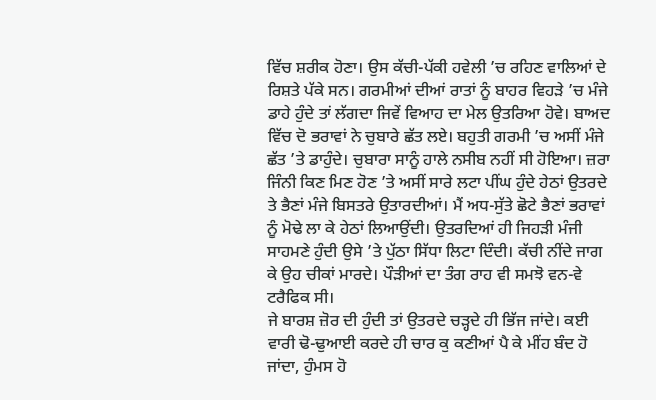ਵਿੱਚ ਸ਼ਰੀਕ ਹੋਣਾ। ਉਸ ਕੱਚੀ-ਪੱਕੀ ਹਵੇਲੀ ’ਚ ਰਹਿਣ ਵਾਲਿਆਂ ਦੇ ਰਿਸ਼ਤੇ ਪੱਕੇ ਸਨ। ਗਰਮੀਆਂ ਦੀਆਂ ਰਾਤਾਂ ਨੂੰ ਬਾਹਰ ਵਿਹੜੇ ’ਚ ਮੰਜੇ ਡਾਹੇ ਹੁੰਦੇ ਤਾਂ ਲੱਗਦਾ ਜਿਵੇਂ ਵਿਆਹ ਦਾ ਮੇਲ ਉਤਰਿਆ ਹੋਵੇ। ਬਾਅਦ ਵਿੱਚ ਦੋ ਭਰਾਵਾਂ ਨੇ ਚੁਬਾਰੇ ਛੱਤ ਲਏ। ਬਹੁਤੀ ਗਰਮੀ ’ਚ ਅਸੀਂ ਮੰਜੇ ਛੱਤ ’ਤੇ ਡਾਹੁੰਦੇ। ਚੁਬਾਰਾ ਸਾਨੂੰ ਹਾਲੇ ਨਸੀਬ ਨਹੀਂ ਸੀ ਹੋਇਆ। ਜ਼ਰਾ ਜਿੰਨੀ ਕਿਣ ਮਿਣ ਹੋਣ ’ਤੇ ਅਸੀਂ ਸਾਰੇ ਲਟਾ ਪੀਂਘ ਹੁੰਦੇ ਹੇਠਾਂ ਉਤਰਦੇ ਤੇ ਭੈਣਾਂ ਮੰਜੇ ਬਿਸਤਰੇ ਉਤਾਰਦੀਆਂ। ਮੈਂ ਅਧ-ਸੁੱਤੇ ਛੋਟੇ ਭੈਣਾਂ ਭਰਾਵਾਂ ਨੂੰ ਮੋਢੇ ਲਾ ਕੇ ਹੇਠਾਂ ਲਿਆਉਂਦੀ। ਉਤਰਦਿਆਂ ਹੀ ਜਿਹੜੀ ਮੰਜੀ ਸਾਹਮਣੇ ਹੁੰਦੀ ਉਸੇ ’ਤੇ ਪੁੱਠਾ ਸਿੱਧਾ ਲਿਟਾ ਦਿੰਦੀ। ਕੱਚੀ ਨੀਂਦੇ ਜਾਗ ਕੇ ਉਹ ਚੀਕਾਂ ਮਾਰਦੇ। ਪੌੜੀਆਂ ਦਾ ਤੰਗ ਰਾਹ ਵੀ ਸਮਝੋ ਵਨ-ਵੇ ਟਰੈਫਿਕ ਸੀ।
ਜੇ ਬਾਰਸ਼ ਜ਼ੋਰ ਦੀ ਹੁੰਦੀ ਤਾਂ ਉਤਰਦੇ ਚੜ੍ਹਦੇ ਹੀ ਭਿੱਜ ਜਾਂਦੇ। ਕਈ ਵਾਰੀ ਢੋ-ਢੁਆਈ ਕਰਦੇ ਹੀ ਚਾਰ ਕੁ ਕਣੀਆਂ ਪੈ ਕੇ ਮੀਂਹ ਬੰਦ ਹੋ ਜਾਂਦਾ, ਹੁੰਮਸ ਹੋ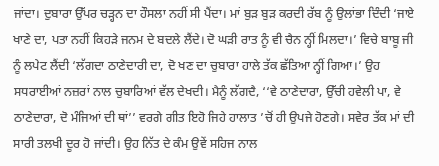ਜਾਂਦਾ। ਦੁਬਾਰਾ ਉੱਪਰ ਚੜ੍ਹਨ ਦਾ ਹੌਸਲਾ ਨਹੀਂ ਸੀ ਪੈਂਦਾ। ਮਾਂ ਬੁੜ ਬੁੜ ਕਰਦੀ ਰੱਬ ਨੂੰ ਉਲਾਂਭਾ ਦਿੰਦੀ ‘ਜਾਏ ਖਾਣੇ ਦਾ, ਪਤਾ ਨਹੀਂ ਕਿਹੜੇ ਜਨਮ ਦੇ ਬਦਲੇ ਲੈਂਦੇ। ਦੋ ਘੜੀ ਰਾਤ ਨੂੰ ਵੀ ਚੈਨ ਨ੍ਹੀਂ ਮਿਲਦਾ।’ ਵਿਚੇ ਬਾਬੂ ਜੀ ਨੂੰ ਲਪੇਟ ਲੈਂਦੀ ‘ਲੱਗਦਾ ਠਾਣੇਦਾਰੀ ਦਾ, ਦੋ ਖਣ ਦਾ ਚੁਬਾਰਾ ਹਾਲੇ ਤੱਕ ਛੱਤਿਆ ਨ੍ਹੀਂ ਗਿਆ।’ ਉਹ ਸਧਰਾਈਆਂ ਨਜ਼ਰਾਂ ਨਾਲ ਚੁਬਾਰਿਆਂ ਵੱਲ ਦੇਖਦੀ। ਮੈਨੂੰ ਲੱਗਦੈ, ‘‘ਵੇ ਠਾਣੇਦਾਰਾ, ਉੱਚੀ ਹਵੇਲੀ ਪਾ, ਵੇ ਠਾਣੇਦਾਰਾ, ਦੋ ਮੰਜਿਆਂ ਦੀ ਥਾਂ’’ ਵਰਗੇ ਗੀਤ ਇਹੋ ਜਿਹੇ ਹਾਲਾਤ ’ਚੋਂ ਹੀ ਉਪਜੇ ਹੋਣਗੇ। ਸਵੇਰ ਤੱਕ ਮਾਂ ਦੀ ਸਾਰੀ ਤਲਖੀ ਦੂਰ ਹੋ ਜਾਂਦੀ। ਉਹ ਨਿੱਤ ਦੇ ਕੰਮ ਉਵੇਂ ਸਹਿਜ ਨਾਲ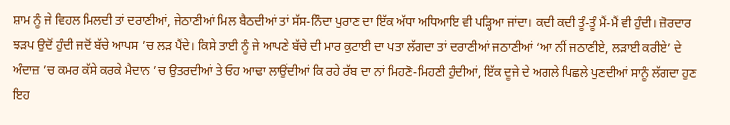ਸ਼ਾਮ ਨੂੰ ਜੇ ਵਿਹਲ ਮਿਲਦੀ ਤਾਂ ਦਰਾਣੀਆਂ, ਜੇਠਾਣੀਆਂ ਮਿਲ ਬੈਠਦੀਆਂ ਤਾਂ ਸੱਸ-ਨਿੰਦਾ ਪੁਰਾਣ ਦਾ ਇੱਕ ਅੱਧਾ ਅਧਿਆਇ ਵੀ ਪੜ੍ਹਿਆ ਜਾਂਦਾ। ਕਦੀ ਕਦੀ ਤੂੰ-ਤੂੰ ਮੈਂ-ਮੈਂ ਵੀ ਹੁੰਦੀ। ਜ਼ੋਰਦਾਰ ਝੜਪ ਉਦੋਂ ਹੁੰਦੀ ਜਦੋਂ ਬੱਚੇ ਆਪਸ ’ਚ ਲੜ ਪੈਂਦੇ। ਕਿਸੇ ਤਾਈ ਨੂੰ ਜੇ ਆਪਣੇ ਬੱਚੇ ਦੀ ਮਾਰ ਕੁਟਾਈ ਦਾ ਪਤਾ ਲੱਗਦਾ ਤਾਂ ਦਰਾਣੀਆਂ ਜਠਾਣੀਆਂ ‘ਆ ਨੀਂ ਜਠਾਣੀਏ, ਲੜਾਈ ਕਰੀਏ’ ਦੇ ਅੰਦਾਜ਼ ’ਚ ਕਮਰ ਕੱਸੇ ਕਰਕੇ ਮੈਦਾਨ ’ਚ ਉਤਰਦੀਆਂ ਤੇ ਓਹ ਆਢਾ ਲਾਉਂਦੀਆਂ ਕਿ ਰਹੇ ਰੱਬ ਦਾ ਨਾਂ ਮਿਹਣੋ-ਮਿਹਣੀ ਹੁੰਦੀਆਂ, ਇੱਕ ਦੂਜੇ ਦੇ ਅਗਲੇ ਪਿਛਲੇ ਪੁਣਦੀਆਂ ਸਾਨੂੰ ਲੱਗਦਾ ਹੁਣ ਇਹ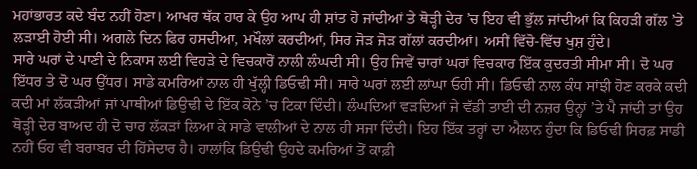ਮਹਾਂਭਾਰਤ ਕਦੇ ਬੰਦ ਨਹੀਂ ਹੋਣਾ। ਆਖਰ ਥੱਕ ਹਾਰ ਕੇ ਉਹ ਆਪ ਹੀ ਸ਼ਾਂਤ ਹੋ ਜਾਂਦੀਆਂ ਤੇ ਥੋੜ੍ਹੀ ਦੇਰ ’ਚ ਇਹ ਵੀ ਭੁੱਲ ਜਾਂਦੀਆਂ ਕਿ ਕਿਹੜੀ ਗੱਲ ’ਤੇ ਲੜਾਈ ਹੋਈ ਸੀ। ਅਗਲੇ ਦਿਨ ਫਿਰ ਹਸਦੀਆ, ਮਖੌਲਾਂ ਕਰਦੀਆਂ, ਸਿਰ ਜੋੜ ਜੋੜ ਗੱਲਾਂ ਕਰਦੀਆਂ। ਅਸੀਂ ਵਿੱਚੋ-ਵਿੱਚ ਖੁਸ਼ ਹੁੰਦੇ।
ਸਾਰੇ ਘਰਾਂ ਦੇ ਪਾਣੀ ਦੇ ਨਿਕਾਸ ਲਈ ਵਿਹੜੇ ਦੇ ਵਿਚਕਾਰੋਂ ਨਾਲੀ ਲੰਘਦੀ ਸੀ। ਉਹ ਜਿਵੇਂ ਚਾਰਾਂ ਘਰਾਂ ਵਿਚਕਾਰ ਇੱਕ ਕੁਦਰਤੀ ਸੀਮਾ ਸੀ। ਦੋ ਘਰ ਇੱਧਰ ਤੇ ਦੋ ਘਰ ਉੱਧਰ। ਸਾਡੇ ਕਮਰਿਆਂ ਨਾਲ ਹੀ ਖੁੱਲ੍ਹੀ ਡਿਓਢੀ ਸੀ। ਸਾਰੇ ਘਰਾਂ ਲਈ ਲਾਂਘਾ ਓਹੀ ਸੀ। ਡਿਓਢੀ ਨਾਲ ਕੰਧ ਸਾਂਝੀ ਹੋਣ ਕਰਕੇ ਕਦੀ ਕਦੀ ਮਾਂ ਲੱਕੜੀਆਂ ਜਾਂ ਪਾਥੀਆਂ ਡਿਉਢੀ ਦੇ ਇੱਕ ਕੋਨੇ ’ਚ ਟਿਕਾ ਦਿੰਦੀ। ਲੰਘਦਿਆਂ ਵੜਦਿਆਂ ਜੇ ਵੱਡੀ ਤਾਈ ਦੀ ਨਜ਼ਰ ਉਨ੍ਹਾਂ ’ਤੇ ਪੈ ਜਾਂਦੀ ਤਾਂ ਉਹ ਥੋੜ੍ਹੀ ਦੇਰ ਬਾਅਦ ਹੀ ਦੋ ਚਾਰ ਲੱਕੜਾਂ ਲਿਆ ਕੇ ਸਾਡੇ ਵਾਲੀਆਂ ਦੇ ਨਾਲ ਹੀ ਸਜਾ ਦਿੰਦੀ। ਇਹ ਇੱਕ ਤਰ੍ਹਾਂ ਦਾ ਐਲਾਨ ਹੁੰਦਾ ਕਿ ਡਿਓਢੀ ਸਿਰਫ਼ ਸਾਡੀ ਨਹੀਂ ਓਹ ਵੀ ਬਰਾਬਰ ਦੀ ਹਿੱਸੇਦਾਰ ਹੈ। ਹਾਲਾਂਕਿ ਡਿਉਢੀ ਉਹਦੇ ਕਮਰਿਆਂ ਤੋਂ ਕਾਫ਼ੀ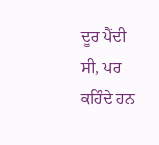ਦੂਰ ਪੈਂਦੀ ਸੀ, ਪਰ ਕਹਿੰਦੇ ਹਨ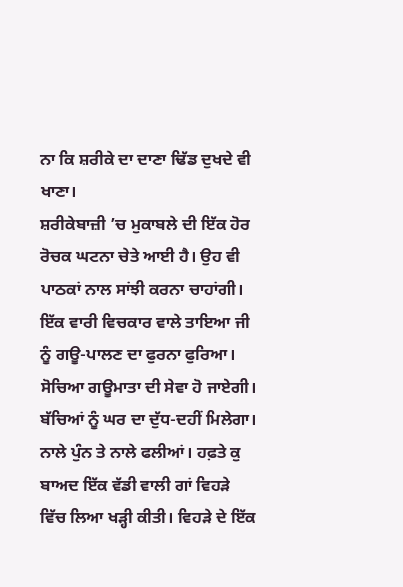ਨਾ ਕਿ ਸ਼ਰੀਕੇ ਦਾ ਦਾਣਾ ਢਿੱਡ ਦੁਖਦੇ ਵੀ ਖਾਣਾ।
ਸ਼ਰੀਕੇਬਾਜ਼ੀ ’ਚ ਮੁਕਾਬਲੇ ਦੀ ਇੱਕ ਹੋਰ ਰੋਚਕ ਘਟਨਾ ਚੇਤੇ ਆਈ ਹੈ। ਉਹ ਵੀ ਪਾਠਕਾਂ ਨਾਲ ਸਾਂਝੀ ਕਰਨਾ ਚਾਹਾਂਗੀ। ਇੱਕ ਵਾਰੀ ਵਿਚਕਾਰ ਵਾਲੇ ਤਾਇਆ ਜੀ ਨੂੰ ਗਊ-ਪਾਲਣ ਦਾ ਫੁਰਨਾ ਫੁਰਿਆ। ਸੋਚਿਆ ਗਊਮਾਤਾ ਦੀ ਸੇਵਾ ਹੋ ਜਾਏਗੀ। ਬੱਚਿਆਂ ਨੂੰ ਘਰ ਦਾ ਦੁੱਧ-ਦਹੀਂ ਮਿਲੇਗਾ। ਨਾਲੇ ਪੁੰਨ ਤੇ ਨਾਲੇ ਫਲੀਆਂ। ਹਫ਼ਤੇ ਕੁ ਬਾਅਦ ਇੱਕ ਵੱਡੀ ਵਾਲੀ ਗਾਂ ਵਿਹੜੇ ਵਿੱਚ ਲਿਆ ਖੜ੍ਹੀ ਕੀਤੀ। ਵਿਹੜੇ ਦੇ ਇੱਕ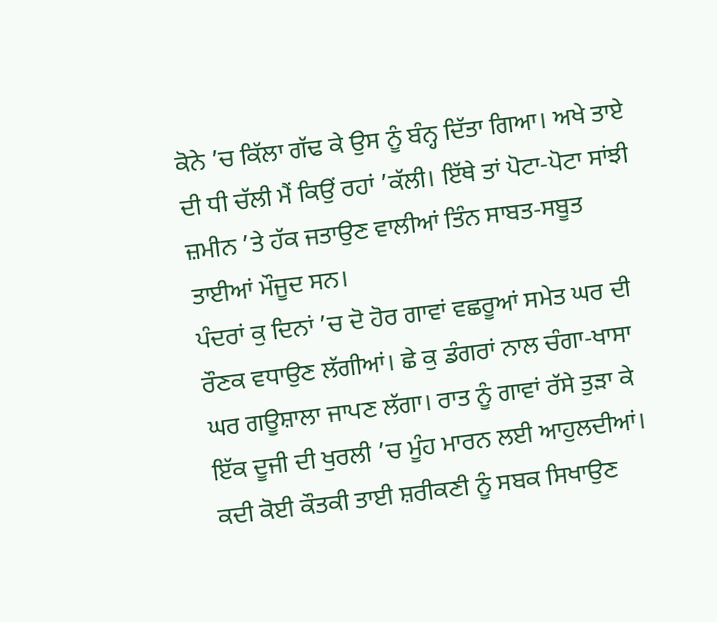ਕੋਨੇ ’ਚ ਕਿੱਲਾ ਗੱਢ ਕੇ ਉਸ ਨੂੰ ਬੰਨ੍ਹ ਦਿੱਤਾ ਗਿਆ। ਅਖੇ ਤਾਏ ਦੀ ਧੀ ਚੱਲੀ ਮੈਂ ਕਿਉਂ ਰਹਾਂ ’ਕੱਲੀ। ਇੱਥੇ ਤਾਂ ਪੋਟਾ-ਪੋਟਾ ਸਾਂਝੀ ਜ਼ਮੀਨ ’ਤੇ ਹੱਕ ਜਤਾਉਣ ਵਾਲੀਆਂ ਤਿੰਨ ਸਾਬਤ-ਸਬੂਤ ਤਾਈਆਂ ਮੌਜੂਦ ਸਨ।
ਪੰਦਰਾਂ ਕੁ ਦਿਨਾਂ ’ਚ ਦੋ ਹੋਰ ਗਾਵਾਂ ਵਛਰੂਆਂ ਸਮੇਤ ਘਰ ਦੀ ਰੌਣਕ ਵਧਾਉਣ ਲੱਗੀਆਂ। ਛੇ ਕੁ ਡੰਗਰਾਂ ਨਾਲ ਚੰਗਾ-ਖਾਸਾ ਘਰ ਗਊਸ਼ਾਲਾ ਜਾਪਣ ਲੱਗਾ। ਰਾਤ ਨੂੰ ਗਾਵਾਂ ਰੱਸੇ ਤੁੜਾ ਕੇ ਇੱਕ ਦੂਜੀ ਦੀ ਖੁਰਲੀ ’ਚ ਮੂੰਹ ਮਾਰਨ ਲਈ ਆਹੁਲਦੀਆਂ। ਕਦੀ ਕੋਈ ਕੌਤਕੀ ਤਾਈ ਸ਼ਰੀਕਣੀ ਨੂੰ ਸਬਕ ਸਿਖਾਉਣ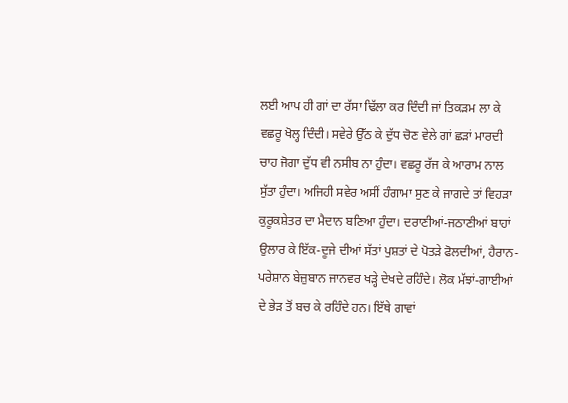ਲਈ ਆਪ ਹੀ ਗਾਂ ਦਾ ਰੱਸਾ ਢਿੱਲਾ ਕਰ ਦਿੰਦੀ ਜਾਂ ਤਿਕੜਮ ਲਾ ਕੇ ਵਛਰੂ ਖੋਲ੍ਹ ਦਿੰਦੀ। ਸਵੇਰੇ ਉੱਠ ਕੇ ਦੁੱਧ ਚੋਣ ਵੇਲੇ ਗਾਂ ਛੜਾਂ ਮਾਰਦੀ ਚਾਹ ਜੋਗਾ ਦੁੱਧ ਵੀ ਨਸੀਬ ਨਾ ਹੁੰਦਾ। ਵਛਰੂ ਰੱਜ ਕੇ ਆਰਾਮ ਨਾਲ ਸੁੱਤਾ ਹੁੰਦਾ। ਅਜਿਹੀ ਸਵੇਰ ਅਸੀਂ ਹੰਗਾਮਾ ਸੁਣ ਕੇ ਜਾਗਦੇ ਤਾਂ ਵਿਹੜਾ ਕੁਰੂਕਸ਼ੇਤਰ ਦਾ ਮੈਦਾਨ ਬਣਿਆ ਹੁੰਦਾ। ਦਰਾਣੀਆਂ-ਜਠਾਣੀਆਂ ਬਾਹਾਂ ਉਲਾਰ ਕੇ ਇੱਕ-ਦੂਜੇ ਦੀਆਂ ਸੱਤਾਂ ਪੁਸ਼ਤਾਂ ਦੇ ਪੋਤੜੇ ਫੋਲਦੀਆਂ, ਹੈਰਾਨ-ਪਰੇਸ਼ਾਨ ਬੇਜ਼ੁਬਾਨ ਜਾਨਵਰ ਖੜ੍ਹੇ ਦੇਖਦੇ ਰਹਿੰਦੇ। ਲੋਕ ਮੱਝਾਂ-ਗਾਈਆਂ ਦੇ ਭੇੜ ਤੋਂ ਬਚ ਕੇ ਰਹਿੰਦੇ ਹਨ। ਇੱਥੇ ਗਾਵਾਂ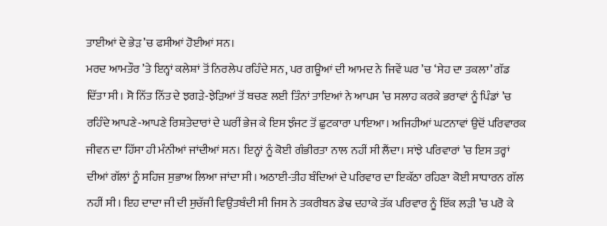ਤਾਈਆਂ ਦੇ ਭੇੜ ’ਚ ਫਸੀਆਂ ਹੋਈਆਂ ਸਨ।
ਮਰਦ ਆਮਤੌਰ ’ਤੇ ਇਨ੍ਹਾਂ ਕਲੇਸ਼ਾਂ ਤੋਂ ਨਿਰਲੇਪ ਰਹਿੰਦੇ ਸਨ, ਪਰ ਗਊਆਂ ਦੀ ਆਮਦ ਨੇ ਜਿਵੇਂ ਘਰ ’ਚ ‘ਸੇਹ ਦਾ ਤਕਲਾ’ ਗੱਡ ਦਿੱਤਾ ਸੀ। ਸੋ ਨਿੱਤ ਨਿੱਤ ਦੇ ਝਗੜੇ-ਝੇੜਿਆਂ ਤੋਂ ਬਚਣ ਲਈ ਤਿੰਨਾਂ ਤਾਇਆਂ ਨੇ ਆਪਸ ’ਚ ਸਲਾਹ ਕਰਕੇ ਭਰਾਵਾਂ ਨੂੰ ਪਿੰਡਾਂ ’ਚ ਰਹਿੰਦੇ ਆਪਣੇ-ਆਪਣੇ ਰਿਸ਼ਤੇਦਾਰਾਂ ਦੇ ਘਰੀਂ ਭੇਜ ਕੇ ਇਸ ਝੰਜਟ ਤੋਂ ਛੁਟਕਾਰਾ ਪਾਇਆ। ਅਜਿਹੀਆਂ ਘਟਨਾਵਾਂ ਉਦੋਂ ਪਰਿਵਾਰਕ ਜੀਵਨ ਦਾ ਹਿੱਸਾ ਹੀ ਮੰਨੀਆਂ ਜਾਂਦੀਆਂ ਸਨ। ਇਨ੍ਹਾਂ ਨੂੰ ਕੋਈ ਗੰਭੀਰਤਾ ਨਾਲ ਨਹੀਂ ਸੀ ਲੈਂਦਾ। ਸਾਂਝੇ ਪਰਿਵਾਰਾਂ ’ਚ ਇਸ ਤਰ੍ਹਾਂ ਦੀਆਂ ਗੱਲਾਂ ਨੂੰ ਸਹਿਜ ਸੁਭਾਅ ਲਿਆ ਜਾਂਦਾ ਸੀ। ਅਠਾਈ-ਤੀਹ ਬੰਦਿਆਂ ਦੇ ਪਰਿਵਾਰ ਦਾ ਇਕੱਠਾ ਰਹਿਣਾ ਕੋਈ ਸਾਧਾਰਨ ਗੱਲ ਨਹੀਂ ਸੀ। ਇਹ ਦਾਦਾ ਜੀ ਦੀ ਸੁਚੱਜੀ ਵਿਉਂਤਬੰਦੀ ਸੀ ਜਿਸ ਨੇ ਤਕਰੀਬਨ ਡੇਢ ਦਹਾਕੇ ਤੱਕ ਪਰਿਵਾਰ ਨੂੰ ਇੱਕ ਲੜੀ ’ਚ ਪਰੋ ਕੇ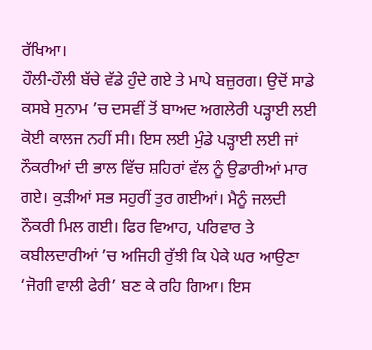ਰੱਖਿਆ।
ਹੌਲੀ-ਹੌਲੀ ਬੱਚੇ ਵੱਡੇ ਹੁੰਦੇ ਗਏ ਤੇ ਮਾਪੇ ਬਜ਼ੁਰਗ। ਉਦੋਂ ਸਾਡੇ ਕਸਬੇ ਸੁਨਾਮ ’ਚ ਦਸਵੀਂ ਤੋਂ ਬਾਅਦ ਅਗਲੇਰੀ ਪੜ੍ਹਾਈ ਲਈ ਕੋਈ ਕਾਲਜ ਨਹੀਂ ਸੀ। ਇਸ ਲਈ ਮੁੰਡੇ ਪੜ੍ਹਾਈ ਲਈ ਜਾਂ ਨੌਕਰੀਆਂ ਦੀ ਭਾਲ ਵਿੱਚ ਸ਼ਹਿਰਾਂ ਵੱਲ ਨੂੰ ਉਡਾਰੀਆਂ ਮਾਰ ਗਏ। ਕੁੜੀਆਂ ਸਭ ਸਹੁਰੀਂ ਤੁਰ ਗਈਆਂ। ਮੈਨੂੰ ਜਲਦੀ ਨੌਕਰੀ ਮਿਲ ਗਈ। ਫਿਰ ਵਿਆਹ, ਪਰਿਵਾਰ ਤੇ ਕਬੀਲਦਾਰੀਆਂ ’ਚ ਅਜਿਹੀ ਰੁੱਝੀ ਕਿ ਪੇਕੇ ਘਰ ਆਉਣਾ ‘ਜੋਗੀ ਵਾਲੀ ਫੇਰੀ’ ਬਣ ਕੇ ਰਹਿ ਗਿਆ। ਇਸ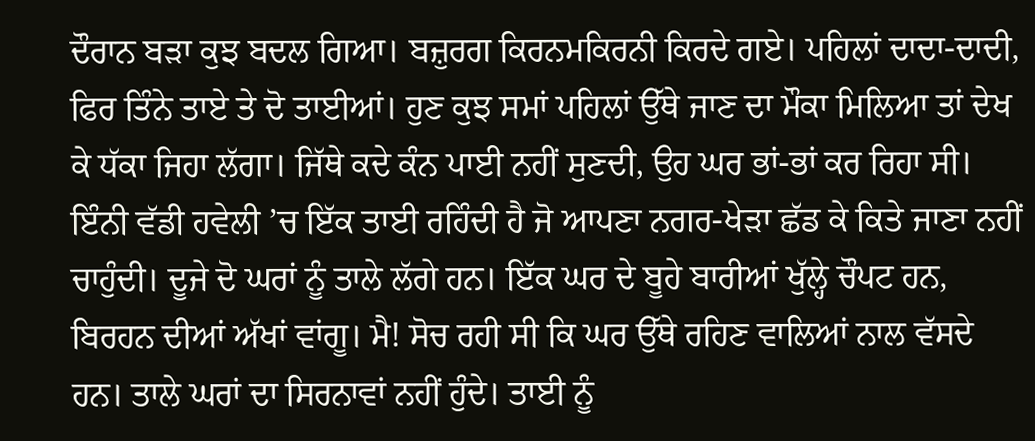ਦੌਰਾਨ ਬੜਾ ਕੁਝ ਬਦਲ ਗਿਆ। ਬਜ਼ੁਰਗ ਕਿਰਨਮਕਿਰਨੀ ਕਿਰਦੇ ਗਏ। ਪਹਿਲਾਂ ਦਾਦਾ-ਦਾਦੀ, ਫਿਰ ਤਿੰਨੇ ਤਾਏ ਤੇ ਦੋ ਤਾਈਆਂ। ਹੁਣ ਕੁਝ ਸਮਾਂ ਪਹਿਲਾਂ ਉੱਥੇ ਜਾਣ ਦਾ ਮੌਕਾ ਮਿਲਿਆ ਤਾਂ ਦੇਖ ਕੇ ਧੱਕਾ ਜਿਹਾ ਲੱਗਾ। ਜਿੱਥੇ ਕਦੇ ਕੰਨ ਪਾਈ ਨਹੀਂ ਸੁਣਦੀ, ਉਹ ਘਰ ਭਾਂ-ਭਾਂ ਕਰ ਰਿਹਾ ਸੀ।
ਇੰਨੀ ਵੱਡੀ ਹਵੇਲੀ ’ਚ ਇੱਕ ਤਾਈ ਰਹਿੰਦੀ ਹੈ ਜੋ ਆਪਣਾ ਨਗਰ-ਖੇੜਾ ਛੱਡ ਕੇ ਕਿਤੇ ਜਾਣਾ ਨਹੀਂ ਚਾਹੁੰਦੀ। ਦੂਜੇ ਦੋ ਘਰਾਂ ਨੂੰ ਤਾਲੇ ਲੱਗੇ ਹਨ। ਇੱਕ ਘਰ ਦੇ ਬੂਹੇ ਬਾਰੀਆਂ ਖੁੱਲ੍ਹੇ ਚੌਪਟ ਹਨ, ਬਿਰਹਨ ਦੀਆਂ ਅੱਖਾਂ ਵਾਂਗੂ। ਮੈ! ਸੋਚ ਰਹੀ ਸੀ ਕਿ ਘਰ ਉੱਥੇ ਰਹਿਣ ਵਾਲਿਆਂ ਨਾਲ ਵੱਸਦੇ ਹਨ। ਤਾਲੇ ਘਰਾਂ ਦਾ ਸਿਰਨਾਵਾਂ ਨਹੀਂ ਹੁੰਦੇ। ਤਾਈ ਨੂੰ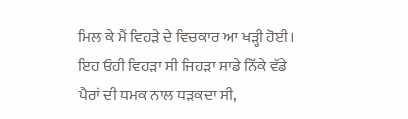ਮਿਲ ਕੇ ਮੈਂ ਵਿਹੜੇ ਦੇ ਵਿਚਕਾਰ ਆ ਖੜ੍ਹੀ ਹੋਈ। ਇਹ ਓਹੀ ਵਿਹੜਾ ਸੀ ਜਿਹੜਾ ਸਾਡੇ ਨਿੱਕੇ ਵੱਡੇ ਪੈਰਾਂ ਦੀ ਧਮਕ ਨਾਲ ਧੜਕਦਾ ਸੀ,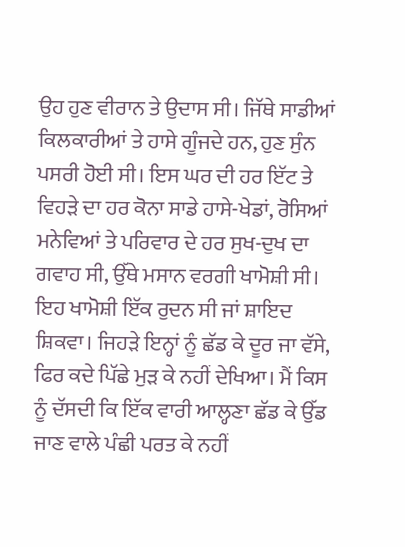ਉਹ ਹੁਣ ਵੀਰਾਨ ਤੇ ਉਦਾਸ ਸੀ। ਜਿੱਥੇ ਸਾਡੀਆਂ ਕਿਲਕਾਰੀਆਂ ਤੇ ਹਾਸੇ ਗੂੰਜਦੇ ਹਨ, ਹੁਣ ਸੁੰਨ ਪਸਰੀ ਹੋਈ ਸੀ। ਇਸ ਘਰ ਦੀ ਹਰ ਇੱਟ ਤੇ ਵਿਹੜੇ ਦਾ ਹਰ ਕੋਨਾ ਸਾਡੇ ਹਾਸੇ-ਖੇਡਾਂ, ਰੋਸਿਆਂ ਮਨੇਵਿਆਂ ਤੇ ਪਰਿਵਾਰ ਦੇ ਹਰ ਸੁਖ-ਦੁਖ ਦਾ ਗਵਾਹ ਸੀ, ਉੱਥੇ ਮਸਾਨ ਵਰਗੀ ਖਾਮੋਸ਼ੀ ਸੀ। ਇਹ ਖਾਮੋਸ਼ੀ ਇੱਕ ਰੁਦਨ ਸੀ ਜਾਂ ਸ਼ਾਇਦ ਸ਼ਿਕਵਾ। ਜਿਹੜੇ ਇਨ੍ਹਾਂ ਨੂੰ ਛੱਡ ਕੇ ਦੂਰ ਜਾ ਵੱਸੇ, ਫਿਰ ਕਦੇ ਪਿੱਛੇ ਮੁੜ ਕੇ ਨਹੀਂ ਦੇਖਿਆ। ਮੈਂ ਕਿਸ ਨੂੰ ਦੱਸਦੀ ਕਿ ਇੱਕ ਵਾਰੀ ਆਲ੍ਹਣਾ ਛੱਡ ਕੇ ਉੱਡ ਜਾਣ ਵਾਲੇ ਪੰਛੀ ਪਰਤ ਕੇ ਨਹੀਂ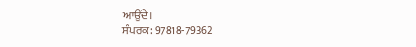ਆਉਂਦੇ।
ਸੰਪਰਕ: 97818-79362